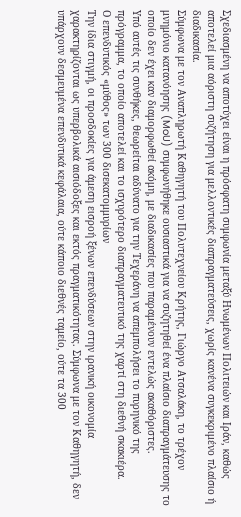Σχεδιασμένη να αποτύχει είναι η πρόσφατη συμφωνία μεταξύ Ηνωμένων Πολιτειών και Ιράν, καθώς αποτελεί μια αόριστη συζήτηση για μελλοντικές διαπραγματεύσεις, χωρίς κανένα συγκεκριμένο πλαίσιο ή διαδικασία.
Σύμφωνα με τον Αναπληρωτή Καθηγητή του Πολυτεχνείου Κρήτης, Γιώργο Ατσαλάκη, το τρέχον μνημόνιο κατανόησης (MoU) συμφωνήθηκε ουσιαστικά για να συζητηθεί ένα πλαίσιο διαπραγμάτευσης το οποίο δεν έχει καν διαμορφωθεί ακόμη, με διαδικασίες που παραμένουν εντελώς ακαθόριστες.
Υπό αυτές τις συνθήκες, θεωρείται αδύνατο για την Τεχεράνη να απεμπολήσει το πυρηνικό της πρόγραμμα, το οποίο αποτελεί και το ισχυρότερο διαπραγματευτικό της χαρτί στη διεθνή σκακιέρα.
Ο επενδυτικός «μύθος» των 300 δισεκατομμυρίων
Την ίδια στιγμή, οι προσδοκίες για άμεση εισροή ξένων επενδύσεων στην ιρανική οικονομία χαρακτηρίζονται ως υπερβολικά αισιόδοξες και εκτός πραγματικότητας. Σύμφωνα με τον Καθηγητή, δεν υπάρχουν δεσμευμένα επενδυτικά κεφάλαια, ούτε κάποιο διεθνές ταμείο, ούτε τα 300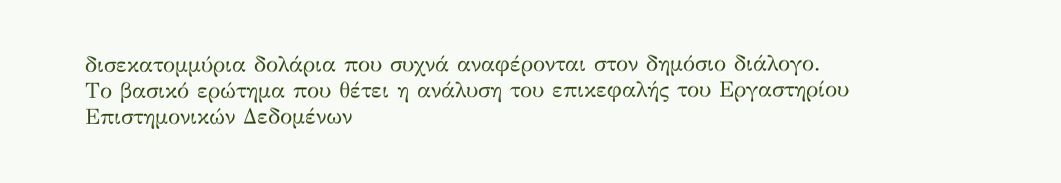δισεκατομμύρια δολάρια που συχνά αναφέρονται στον δημόσιο διάλογο.
Το βασικό ερώτημα που θέτει η ανάλυση του επικεφαλής του Εργαστηρίου Επιστημονικών Δεδομένων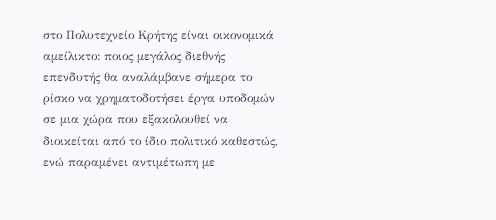στο Πολυτεχνείο Κρήτης είναι οικονομικά αμείλικτο: ποιος μεγάλος διεθνής επενδυτής θα αναλάμβανε σήμερα το ρίσκο να χρηματοδοτήσει έργα υποδομών σε μια χώρα που εξακολουθεί να διοικείται από το ίδιο πολιτικό καθεστώς, ενώ παραμένει αντιμέτωπη με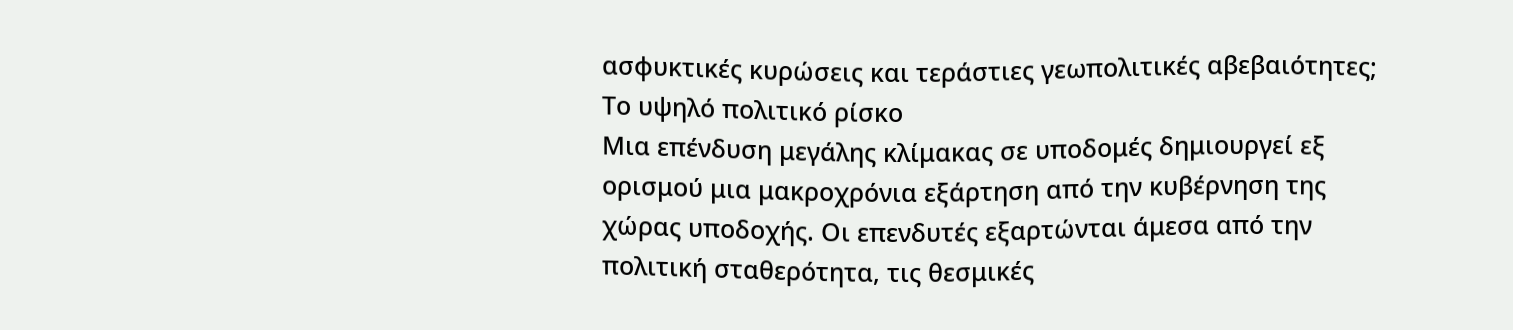ασφυκτικές κυρώσεις και τεράστιες γεωπολιτικές αβεβαιότητες;
Το υψηλό πολιτικό ρίσκο
Μια επένδυση μεγάλης κλίμακας σε υποδομές δημιουργεί εξ ορισμού μια μακροχρόνια εξάρτηση από την κυβέρνηση της χώρας υποδοχής. Οι επενδυτές εξαρτώνται άμεσα από την πολιτική σταθερότητα, τις θεσμικές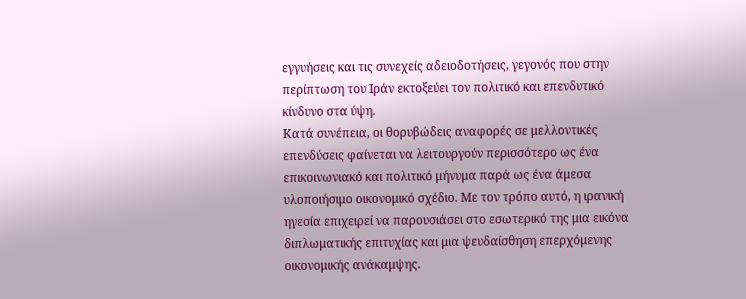εγγυήσεις και τις συνεχείς αδειοδοτήσεις, γεγονός που στην περίπτωση του Ιράν εκτοξεύει τον πολιτικό και επενδυτικό κίνδυνο στα ύψη.
Κατά συνέπεια, οι θορυβώδεις αναφορές σε μελλοντικές επενδύσεις φαίνεται να λειτουργούν περισσότερο ως ένα επικοινωνιακό και πολιτικό μήνυμα παρά ως ένα άμεσα υλοποιήσιμο οικονομικό σχέδιο. Με τον τρόπο αυτό, η ιρανική ηγεσία επιχειρεί να παρουσιάσει στο εσωτερικό της μια εικόνα διπλωματικής επιτυχίας και μια ψευδαίσθηση επερχόμενης οικονομικής ανάκαμψης.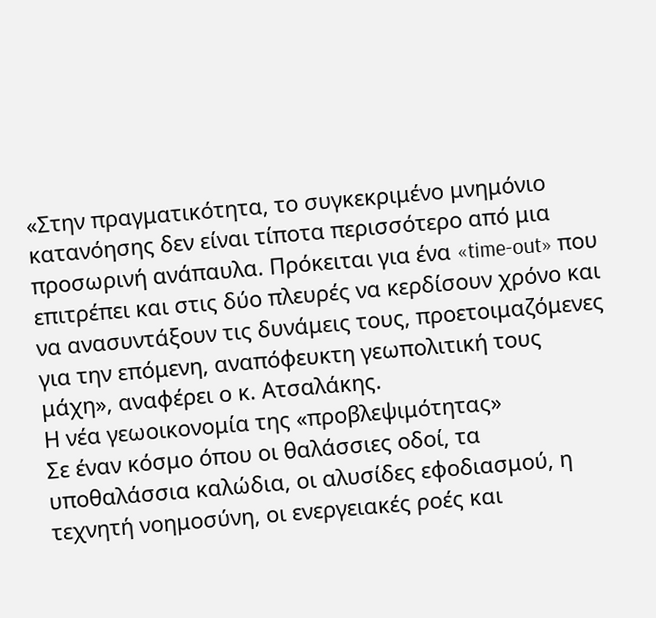«Στην πραγματικότητα, το συγκεκριμένο μνημόνιο κατανόησης δεν είναι τίποτα περισσότερο από μια προσωρινή ανάπαυλα. Πρόκειται για ένα «time-out» που επιτρέπει και στις δύο πλευρές να κερδίσουν χρόνο και να ανασυντάξουν τις δυνάμεις τους, προετοιμαζόμενες για την επόμενη, αναπόφευκτη γεωπολιτική τους μάχη», αναφέρει ο κ. Ατσαλάκης.
Η νέα γεωοικονομία της «προβλεψιμότητας»
Σε έναν κόσμο όπου οι θαλάσσιες οδοί, τα υποθαλάσσια καλώδια, οι αλυσίδες εφοδιασμού, η τεχνητή νοημοσύνη, οι ενεργειακές ροές και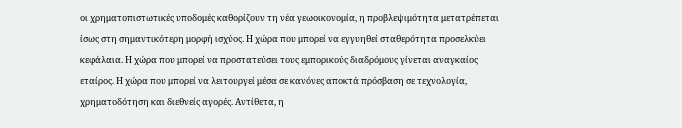οι χρηματοπιστωτικές υποδομές καθορίζουν τη νέα γεωοικονομία, η προβλεψιμότητα μετατρέπεται ίσως στη σημαντικότερη μορφή ισχύος. Η χώρα που μπορεί να εγγυηθεί σταθερότητα προσελκύει κεφάλαια. Η χώρα που μπορεί να προστατεύσει τους εμπορικούς διαδρόμους γίνεται αναγκαίος εταίρος. Η χώρα που μπορεί να λειτουργεί μέσα σε κανόνες αποκτά πρόσβαση σε τεχνολογία, χρηματοδότηση και διεθνείς αγορές. Αντίθετα, η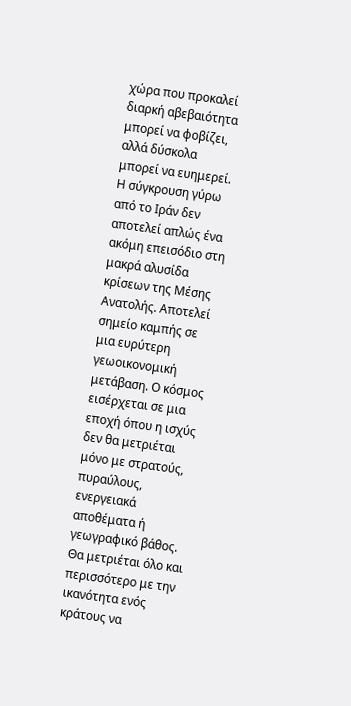χώρα που προκαλεί διαρκή αβεβαιότητα μπορεί να φοβίζει, αλλά δύσκολα μπορεί να ευημερεί.
Η σύγκρουση γύρω από το Ιράν δεν αποτελεί απλώς ένα ακόμη επεισόδιο στη μακρά αλυσίδα κρίσεων της Μέσης Ανατολής. Αποτελεί σημείο καμπής σε μια ευρύτερη γεωοικονομική μετάβαση. Ο κόσμος εισέρχεται σε μια εποχή όπου η ισχύς δεν θα μετριέται μόνο με στρατούς, πυραύλους, ενεργειακά αποθέματα ή γεωγραφικό βάθος. Θα μετριέται όλο και περισσότερο με την ικανότητα ενός κράτους να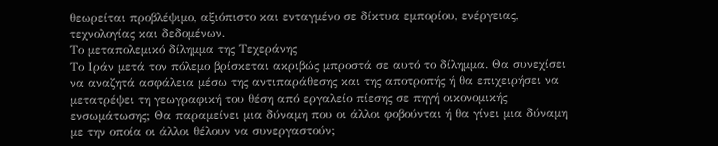θεωρείται προβλέψιμο, αξιόπιστο και ενταγμένο σε δίκτυα εμπορίου, ενέργειας, τεχνολογίας και δεδομένων.
Το μεταπολεμικό δίλημμα της Τεχεράνης
Το Ιράν μετά τον πόλεμο βρίσκεται ακριβώς μπροστά σε αυτό το δίλημμα. Θα συνεχίσει να αναζητά ασφάλεια μέσω της αντιπαράθεσης και της αποτροπής ή θα επιχειρήσει να μετατρέψει τη γεωγραφική του θέση από εργαλείο πίεσης σε πηγή οικονομικής ενσωμάτωσης; Θα παραμείνει μια δύναμη που οι άλλοι φοβούνται ή θα γίνει μια δύναμη με την οποία οι άλλοι θέλουν να συνεργαστούν;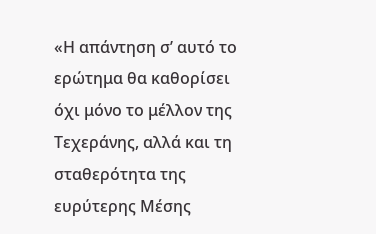«Η απάντηση σ’ αυτό το ερώτημα θα καθορίσει όχι μόνο το μέλλον της Τεχεράνης, αλλά και τη σταθερότητα της ευρύτερης Μέσης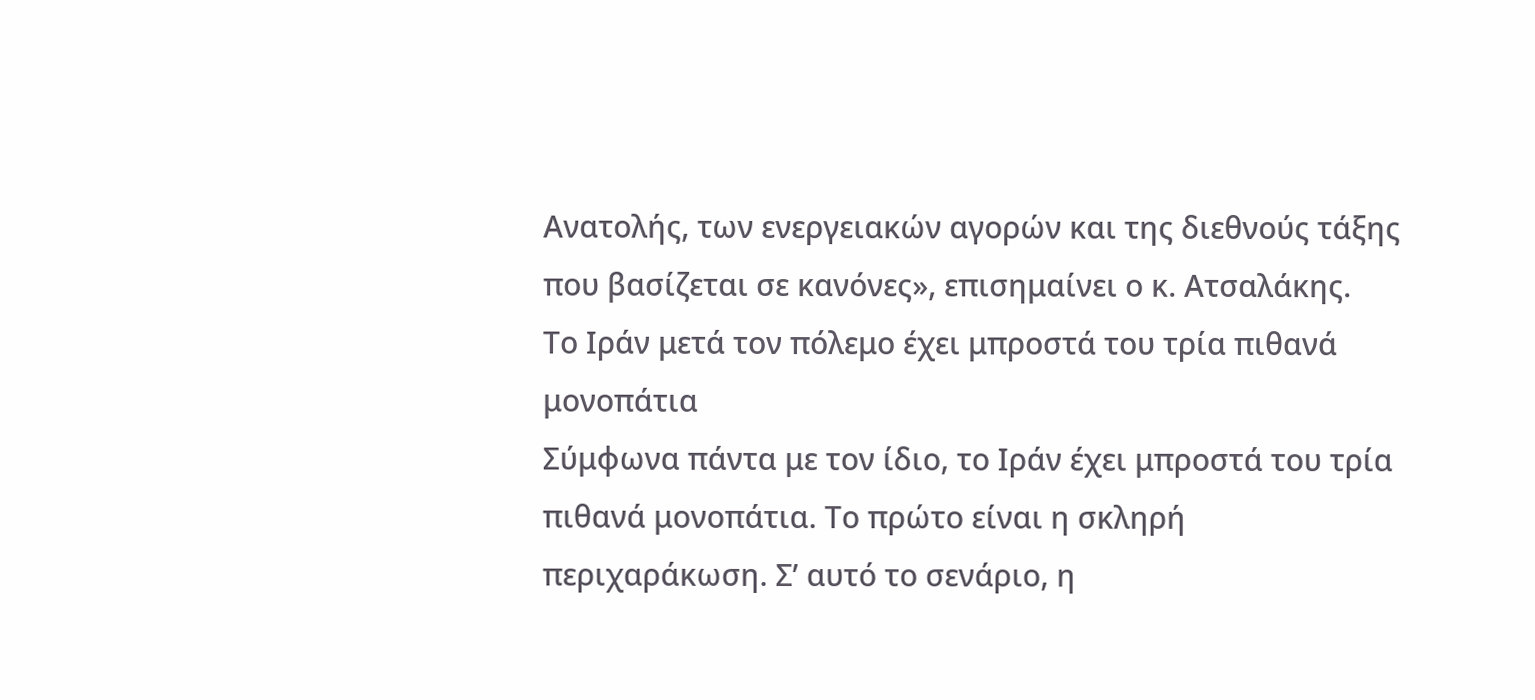Ανατολής, των ενεργειακών αγορών και της διεθνούς τάξης που βασίζεται σε κανόνες», επισημαίνει ο κ. Ατσαλάκης.
Το Ιράν μετά τον πόλεμο έχει μπροστά του τρία πιθανά μονοπάτια
Σύμφωνα πάντα με τον ίδιο, το Ιράν έχει μπροστά του τρία πιθανά μονοπάτια. Το πρώτο είναι η σκληρή περιχαράκωση. Σ’ αυτό το σενάριο, η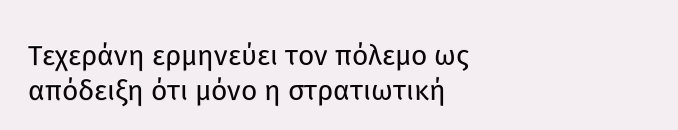Τεχεράνη ερμηνεύει τον πόλεμο ως απόδειξη ότι μόνο η στρατιωτική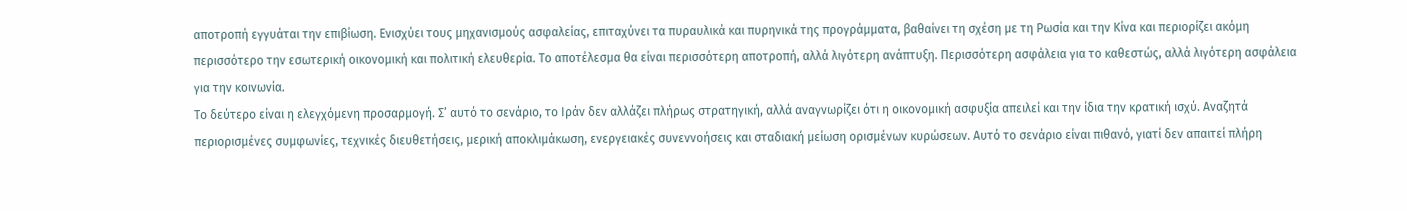αποτροπή εγγυάται την επιβίωση. Ενισχύει τους μηχανισμούς ασφαλείας, επιταχύνει τα πυραυλικά και πυρηνικά της προγράμματα, βαθαίνει τη σχέση με τη Ρωσία και την Κίνα και περιορίζει ακόμη περισσότερο την εσωτερική οικονομική και πολιτική ελευθερία. Το αποτέλεσμα θα είναι περισσότερη αποτροπή, αλλά λιγότερη ανάπτυξη. Περισσότερη ασφάλεια για το καθεστώς, αλλά λιγότερη ασφάλεια για την κοινωνία.
Το δεύτερο είναι η ελεγχόμενη προσαρμογή. Σ’ αυτό το σενάριο, το Ιράν δεν αλλάζει πλήρως στρατηγική, αλλά αναγνωρίζει ότι η οικονομική ασφυξία απειλεί και την ίδια την κρατική ισχύ. Αναζητά περιορισμένες συμφωνίες, τεχνικές διευθετήσεις, μερική αποκλιμάκωση, ενεργειακές συνεννοήσεις και σταδιακή μείωση ορισμένων κυρώσεων. Αυτό το σενάριο είναι πιθανό, γιατί δεν απαιτεί πλήρη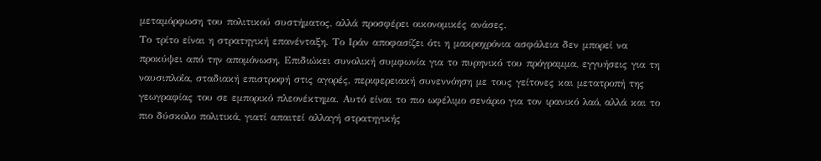μεταμόρφωση του πολιτικού συστήματος, αλλά προσφέρει οικονομικές ανάσες.
Το τρίτο είναι η στρατηγική επανένταξη. Το Ιράν αποφασίζει ότι η μακροχρόνια ασφάλεια δεν μπορεί να προκύψει από την απομόνωση. Επιδιώκει συνολική συμφωνία για το πυρηνικό του πρόγραμμα, εγγυήσεις για τη ναυσιπλοΐα, σταδιακή επιστροφή στις αγορές, περιφερειακή συνεννόηση με τους γείτονες και μετατροπή της γεωγραφίας του σε εμπορικό πλεονέκτημα. Αυτό είναι το πιο ωφέλιμο σενάριο για τον ιρανικό λαό, αλλά και το πιο δύσκολο πολιτικά, γιατί απαιτεί αλλαγή στρατηγικής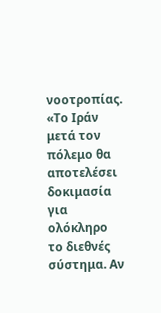νοοτροπίας.
«Το Ιράν μετά τον πόλεμο θα αποτελέσει δοκιμασία για ολόκληρο το διεθνές σύστημα. Αν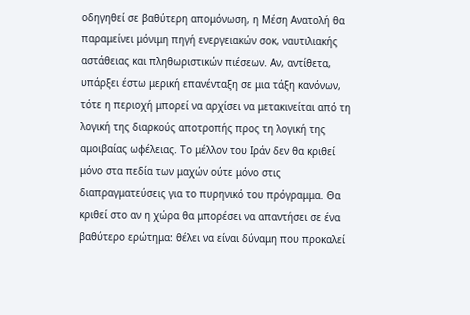οδηγηθεί σε βαθύτερη απομόνωση, η Μέση Ανατολή θα παραμείνει μόνιμη πηγή ενεργειακών σοκ, ναυτιλιακής αστάθειας και πληθωριστικών πιέσεων. Αν, αντίθετα, υπάρξει έστω μερική επανένταξη σε μια τάξη κανόνων, τότε η περιοχή μπορεί να αρχίσει να μετακινείται από τη λογική της διαρκούς αποτροπής προς τη λογική της αμοιβαίας ωφέλειας. Το μέλλον του Ιράν δεν θα κριθεί μόνο στα πεδία των μαχών ούτε μόνο στις διαπραγματεύσεις για το πυρηνικό του πρόγραμμα. Θα κριθεί στο αν η χώρα θα μπορέσει να απαντήσει σε ένα βαθύτερο ερώτημα: θέλει να είναι δύναμη που προκαλεί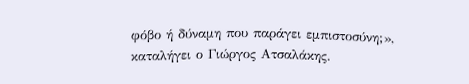φόβο ή δύναμη που παράγει εμπιστοσύνη;», καταλήγει ο Γιώργος Ατσαλάκης.